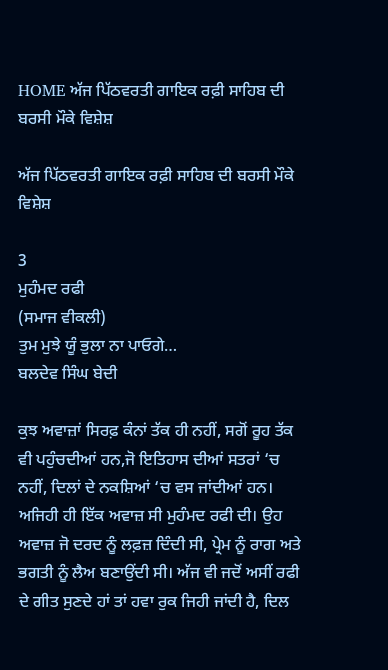HOME ਅੱਜ ਪਿੱਠਵਰਤੀ ਗਾਇਕ ਰਫ਼ੀ ਸਾਹਿਬ ਦੀ ਬਰਸੀ ਮੌਕੇ ਵਿਸ਼ੇਸ਼

ਅੱਜ ਪਿੱਠਵਰਤੀ ਗਾਇਕ ਰਫ਼ੀ ਸਾਹਿਬ ਦੀ ਬਰਸੀ ਮੌਕੇ ਵਿਸ਼ੇਸ਼

3
ਮੁਹੰਮਦ ਰਫੀ
(ਸਮਾਜ ਵੀਕਲੀ)
ਤੁਮ ਮੁਝੇ ਯੂੰ ਭੁਲਾ ਨਾ ਪਾਓਗੇ…
ਬਲਦੇਵ ਸਿੰਘ ਬੇਦੀ

ਕੁਝ ਅਵਾਜ਼ਾਂ ਸਿਰਫ਼ ਕੰਨਾਂ ਤੱਕ ਹੀ ਨਹੀਂ, ਸਗੋਂ ਰੂਹ ਤੱਕ ਵੀ ਪਹੁੰਚਦੀਆਂ ਹਨ,ਜੋ ਇਤਿਹਾਸ ਦੀਆਂ ਸਤਰਾਂ ‘ਚ ਨਹੀਂ, ਦਿਲਾਂ ਦੇ ਨਕਸ਼ਿਆਂ ‘ਚ ਵਸ ਜਾਂਦੀਆਂ ਹਨ। ਅਜਿਹੀ ਹੀ ਇੱਕ ਅਵਾਜ਼ ਸੀ ਮੁਹੰਮਦ ਰਫੀ ਦੀ। ਉਹ ਅਵਾਜ਼ ਜੋ ਦਰਦ ਨੂੰ ਲਫ਼ਜ਼ ਦਿੰਦੀ ਸੀ, ਪ੍ਰੇਮ ਨੂੰ ਰਾਗ ਅਤੇ ਭਗਤੀ ਨੂੰ ਲੈਅ ਬਣਾਉਂਦੀ ਸੀ। ਅੱਜ ਵੀ ਜਦੋਂ ਅਸੀਂ ਰਫੀ ਦੇ ਗੀਤ ਸੁਣਦੇ ਹਾਂ ਤਾਂ ਹਵਾ ਰੁਕ ਜਿਹੀ ਜਾਂਦੀ ਹੈ, ਦਿਲ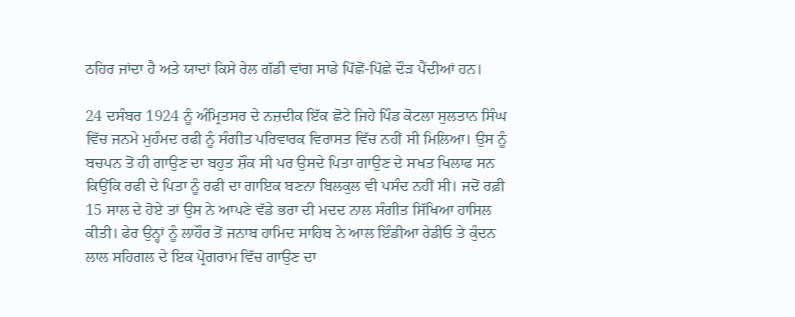ਠਹਿਰ ਜਾਂਦਾ ਹੈ ਅਤੇ ਯਾਦਾਂ ਕਿਸੇ ਰੇਲ ਗੱਡੀ ਵਾਂਗ ਸਾਡੇ ਪਿੱਛੋਂ-ਪਿੱਛੇ ਦੌੜ ਪੈਂਦੀਆਂ ਹਨ।

24 ਦਸੰਬਰ 1924 ਨੂੰ ਅੰਮ੍ਰਿਤਸਰ ਦੇ ਨਜ਼ਦੀਕ ਇੱਕ ਛੋਟੇ ਜਿਹੇ ਪਿੰਡ ਕੋਟਲਾ ਸੁਲਤਾਨ ਸਿੰਘ ਵਿੱਚ ਜਨਮੇ ਮੁਹੰਮਦ ਰਫੀ ਨੂੰ ਸੰਗੀਤ ਪਰਿਵਾਰਕ ਵਿਰਾਸਤ ਵਿੱਚ ਨਹੀਂ ਸੀ ਮਿਲਿਆ। ਉਸ ਨੂੰ ਬਚਪਨ ਤੋਂ ਹੀ ਗਾਉਣ ਦਾ ਬਹੁਤ ਸ਼ੌਕ ਸੀ ਪਰ ਉਸਦੇ ਪਿਤਾ ਗਾਉਣ ਦੇ ਸਖਤ ਖਿਲਾਫ ਸਨ ਕਿਉਂਕਿ ਰਫੀ ਦੇ ਪਿਤਾ ਨੂੰ ਰਫੀ ਦਾ ਗਾਇਕ ਬਣਨਾ ਬਿਲਕੁਲ ਵੀ ਪਸੰਦ ਨਹੀਂ ਸੀ। ਜਦੋਂ ਰਫ਼ੀ 15 ਸਾਲ ਦੇ ਹੋਏ ਤਾਂ ਉਸ ਨੇ ਆਪਣੇ ਵੱਡੇ ਭਰਾ ਦੀ ਮਦਦ ਨਾਲ ਸੰਗੀਤ ਸਿੱਖਿਆ ਹਾਸਿਲ ਕੀਤੀ। ਫੇਰ ਉਨ੍ਹਾਂ ਨੂੰ ਲਾਹੌਰ ਤੋਂ ਜਨਾਬ ਹਾਮਿਦ ਸਾਹਿਬ ਨੇ ਆਲ ਇੰਡੀਆ ਰੇਡੀਓ ਤੇ ਕੁੰਦਨ ਲਾਲ ਸਹਿਗਲ ਦੇ ਇਕ ਪ੍ਰੋਗਰਾਮ ਵਿੱਚ ਗਾਉਣ ਦਾ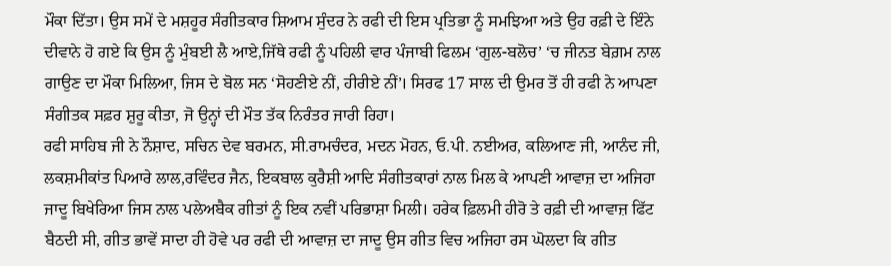ਮੌਕਾ ਦਿੱਤਾ। ਉਸ ਸਮੇਂ ਦੇ ਮਸ਼ਹੂਰ ਸੰਗੀਤਕਾਰ ਸ਼ਿਆਮ ਸੁੰਦਰ ਨੇ ਰਫੀ ਦੀ ਇਸ ਪ੍ਰਤਿਭਾ ਨੂੰ ਸਮਝਿਆ ਅਤੇ ਉਹ ਰਫ਼ੀ ਦੇ ਇੰਨੇ ਦੀਵਾਨੇ ਹੋ ਗਏ ਕਿ ਉਸ ਨੂੰ ਮੁੰਬਈ ਲੈ ਆਏ,ਜਿੱਥੇ ਰਫੀ ਨੂੰ ਪਹਿਲੀ ਵਾਰ ਪੰਜਾਬੀ ਫਿਲਮ ‘ਗੁਲ-ਬਲੋਚ’ ‘ਚ ਜੀਨਤ ਬੇਗ਼ਮ ਨਾਲ ਗਾਉਣ ਦਾ ਮੌਕਾ ਮਿਲਿਆ, ਜਿਸ ਦੇ ਬੋਲ ਸਨ ‘ਸੋਹਣੀਏ ਨੀਂ, ਹੀਰੀਏ ਨੀਂ’। ਸਿਰਫ 17 ਸਾਲ ਦੀ ਉਮਰ ਤੋਂ ਹੀ ਰਫੀ ਨੇ ਆਪਣਾ ਸੰਗੀਤਕ ਸਫ਼ਰ ਸ਼ੁਰੂ ਕੀਤਾ, ਜੋ ਉਨ੍ਹਾਂ ਦੀ ਮੌਤ ਤੱਕ ਨਿਰੰਤਰ ਜਾਰੀ ਰਿਹਾ।
ਰਫੀ ਸਾਹਿਬ ਜੀ ਨੇ ਨੌਸ਼ਾਦ, ਸਚਿਨ ਦੇਵ ਬਰਮਨ, ਸੀ.ਰਾਮਚੰਦਰ, ਮਦਨ ਮੋਹਨ, ਓ.ਪੀ. ਨਈਅਰ, ਕਲਿਆਣ ਜੀ, ਆਨੰਦ ਜੀ, ਲਕਸ਼ਮੀਕਾਂਤ ਪਿਆਰੇ ਲਾਲ,ਰਵਿੰਦਰ ਜੈਨ, ਇਕਬਾਲ ਕੁਰੈਸ਼ੀ ਆਦਿ ਸੰਗੀਤਕਾਰਾਂ ਨਾਲ ਮਿਲ ਕੇ ਆਪਣੀ ਆਵਾਜ਼ ਦਾ ਅਜਿਹਾ ਜਾਦੂ ਬਿਖੇਰਿਆ ਜਿਸ ਨਾਲ ਪਲੇਅਬੈਕ ਗੀਤਾਂ ਨੂੰ ਇਕ ਨਵੀਂ ਪਰਿਭਾਸ਼ਾ ਮਿਲੀ। ਹਰੇਕ ਫ਼ਿਲਮੀ ਹੀਰੋ ਤੇ ਰਫ਼ੀ ਦੀ ਆਵਾਜ਼ ਫਿੱਟ ਬੈਠਦੀ ਸੀ, ਗੀਤ ਭਾਵੇਂ ਸਾਦਾ ਹੀ ਹੋਵੇ ਪਰ ਰਫੀ ਦੀ ਆਵਾਜ਼ ਦਾ ਜਾਦੂ ਉਸ ਗੀਤ ਵਿਚ ਅਜਿਹਾ ਰਸ ਘੋਲਦਾ ਕਿ ਗੀਤ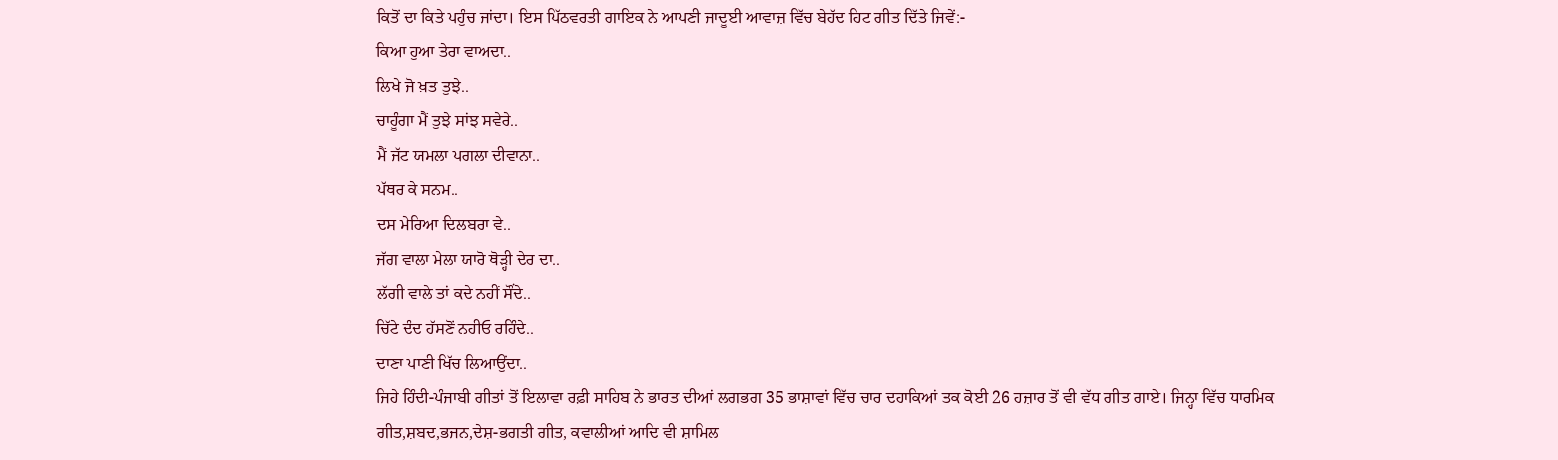ਕਿਤੋਂ ਦਾ ਕਿਤੇ ਪਹੁੰਚ ਜਾਂਦਾ। ਇਸ ਪਿੱਠਵਰਤੀ ਗਾਇਕ ਨੇ ਆਪਣੀ ਜਾਦੂਈ ਆਵਾਜ਼ ਵਿੱਚ ਬੇਹੱਦ ਹਿਟ ਗੀਤ ਦਿੱਤੇ ਜਿਵੇਂ:-
ਕਿਆ ਹੁਆ ਤੇਰਾ ਵਾਅਦਾ..
ਲਿਖੇ ਜੋ ਖ਼ਤ ਤੁਝੇ..
ਚਾਹੂੰਗਾ ਮੈਂ ਤੁਝੇ ਸਾਂਝ ਸਵੇਰੇ..
ਮੈਂ ਜੱਟ ਯਮਲਾ ਪਗਲਾ ਦੀਵਾਨਾ..
ਪੱਥਰ ਕੇ ਸਨਮ..
ਦਸ ਮੇਰਿਆ ਦਿਲਬਰਾ ਵੇ..
ਜੱਗ ਵਾਲਾ ਮੇਲਾ ਯਾਰੋ ਥੋੜ੍ਹੀ ਦੇਰ ਦਾ..
ਲੱਗੀ ਵਾਲੇ ਤਾਂ ਕਦੇ ਨਹੀਂ ਸੌਂਦੇ..
ਚਿੱਟੇ ਦੰਦ ਹੱਸਣੋਂ ਨਹੀਓ ਰਹਿੰਦੇ..
ਦਾਣਾ ਪਾਣੀ ਖਿੱਚ ਲਿਆਉਂਦਾ..
ਜਿਹੇ ਹਿੰਦੀ-ਪੰਜਾਬੀ ਗੀਤਾਂ ਤੋਂ ਇਲਾਵਾ ਰਫ਼ੀ ਸਾਹਿਬ ਨੇ ਭਾਰਤ ਦੀਆਂ ਲਗਭਗ 35 ਭਾਸ਼ਾਵਾਂ ਵਿੱਚ ਚਾਰ ਦਹਾਕਿਆਂ ਤਕ ਕੋਈ 26 ਹਜ਼ਾਰ ਤੋਂ ਵੀ ਵੱਧ ਗੀਤ ਗਾਏ। ਜਿਨ੍ਹਾ ਵਿੱਚ ਧਾਰਮਿਕ ਗੀਤ,ਸ਼ਬਦ,ਭਜਨ,ਦੇਸ਼-ਭਗਤੀ ਗੀਤ, ਕਵਾਲੀਆਂ ਆਦਿ ਵੀ ਸ਼ਾਮਿਲ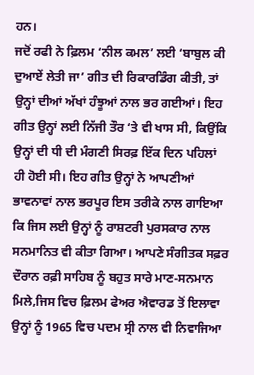ਹਨ।
ਜਦੋਂ ਰਫੀ ਨੇ ਫ਼ਿਲਮ ‘ਨੀਲ ਕਮਲ’ ਲਈ ‘ਬਾਬੁਲ ਕੀ ਦੁਆਏਂ ਲੇਤੀ ਜਾ’ ਗੀਤ ਦੀ ਰਿਕਾਰਡਿੰਗ ਕੀਤੀ, ਤਾਂ ਉਨ੍ਹਾਂ ਦੀਆਂ ਅੱਖਾਂ ਹੰਝੂਆਂ ਨਾਲ ਭਰ ਗਈਆਂ। ਇਹ ਗੀਤ ਉਨ੍ਹਾਂ ਲਈ ਨਿੱਜੀ ਤੌਰ ‘ਤੇ ਵੀ ਖਾਸ ਸੀ, ਕਿਉਂਕਿ ਉਨ੍ਹਾਂ ਦੀ ਧੀ ਦੀ ਮੰਗਣੀ ਸਿਰਫ਼ ਇੱਕ ਦਿਨ ਪਹਿਲਾਂ ਹੀ ਹੋਈ ਸੀ। ਇਹ ਗੀਤ ਉਨ੍ਹਾਂ ਨੇ ਆਪਣੀਆਂ ਭਾਵਨਾਵਾਂ ਨਾਲ ਭਰਪੂਰ ਇਸ ਤਰੀਕੇ ਨਾਲ ਗਾਇਆ ਕਿ ਜਿਸ ਲਈ ਉਨ੍ਹਾਂ ਨੂੰ ਰਾਸ਼ਟਰੀ ਪੁਰਸਕਾਰ ਨਾਲ ਸਨਮਾਨਿਤ ਵੀ ਕੀਤਾ ਗਿਆ। ਆਪਣੇ ਸੰਗੀਤਕ ਸਫ਼ਰ ਦੌਰਾਨ ਰਫ਼ੀ ਸਾਹਿਬ ਨੂੰ ਬਹੁਤ ਸਾਰੇ ਮਾਣ-ਸਨਮਾਨ ਮਿਲੇ,ਜਿਸ ਵਿਚ ਫ਼ਿਲਮ ਫੇਅਰ ਐਵਾਰਡ ਤੋਂ ਇਲਾਵਾ ਉਨ੍ਹਾਂ ਨੂੰ 1965 ਵਿਚ ਪਦਮ ਸ੍ਰੀ ਨਾਲ ਵੀ ਨਿਵਾਜਿਆ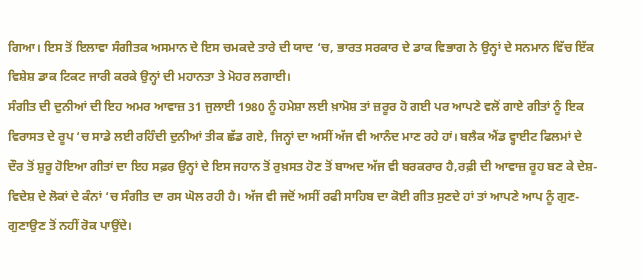ਗਿਆ। ਇਸ ਤੋਂ ਇਲਾਵਾ ਸੰਗੀਤਕ ਅਸਮਾਨ ਦੇ ਇਸ ਚਮਕਦੇ ਤਾਰੇ ਦੀ ਯਾਦ ‘ਚ, ਭਾਰਤ ਸਰਕਾਰ ਦੇ ਡਾਕ ਵਿਭਾਗ ਨੇ ਉਨ੍ਹਾਂ ਦੇ ਸਨਮਾਨ ਵਿੱਚ ਇੱਕ ਵਿਸ਼ੇਸ਼ ਡਾਕ ਟਿਕਟ ਜਾਰੀ ਕਰਕੇ ਉਨ੍ਹਾਂ ਦੀ ਮਹਾਨਤਾ ਤੇ ਮੋਹਰ ਲਗਾਈ।
ਸੰਗੀਤ ਦੀ ਦੁਨੀਆਂ ਦੀ ਇਹ ਅਮਰ ਆਵਾਜ਼ 31 ਜੁਲਾਈ 1980 ਨੂੰ ਹਮੇਸ਼ਾ ਲਈ ਖ਼ਾਮੋਸ਼ ਤਾਂ ਜ਼ਰੂਰ ਹੋ ਗਈ ਪਰ ਆਪਣੇ ਵਲੋਂ ਗਾਏ ਗੀਤਾਂ ਨੂੰ ਇਕ ਵਿਰਾਸਤ ਦੇ ਰੂਪ ‘ਚ ਸਾਡੇ ਲਈ ਰਹਿੰਦੀ ਦੁਨੀਆਂ ਤੀਕ ਛੱਡ ਗਏ, ਜਿਨ੍ਹਾਂ ਦਾ ਅਸੀਂ ਅੱਜ ਵੀ ਆਨੰਦ ਮਾਣ ਰਹੇ ਹਾਂ। ਬਲੈਕ ਐਂਡ ਵ੍ਹਾਈਟ ਫਿਲਮਾਂ ਦੇ ਦੌਰ ਤੋਂ ਸ਼ੁਰੂ ਹੋਇਆ ਗੀਤਾਂ ਦਾ ਇਹ ਸਫ਼ਰ ਉਨ੍ਹਾਂ ਦੇ ਇਸ ਜਹਾਨ ਤੋਂ ਰੁਖ਼ਸਤ ਹੋਣ ਤੋਂ ਬਾਅਦ ਅੱਜ ਵੀ ਬਰਕਰਾਰ ਹੈ,ਰਫ਼ੀ ਦੀ ਆਵਾਜ਼ ਰੂਹ ਬਣ ਕੇ ਦੇਸ਼-ਵਿਦੇਸ਼ ਦੇ ਲੋਕਾਂ ਦੇ ਕੰਨਾਂ ‘ਚ ਸੰਗੀਤ ਦਾ ਰਸ ਘੋਲ ਰਹੀ ਹੈ। ਅੱਜ ਵੀ ਜਦੋਂ ਅਸੀਂ ਰਫੀ ਸਾਹਿਬ ਦਾ ਕੋਈ ਗੀਤ ਸੁਣਦੇ ਹਾਂ ਤਾਂ ਆਪਣੇ ਆਪ ਨੂੰ ਗੁਣ-ਗੁਣਾਉਣ ਤੋਂ ਨਹੀਂ ਰੋਕ ਪਾਉਂਦੇ।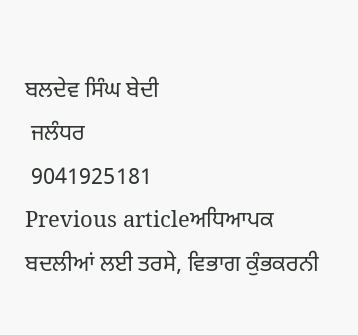ਬਲਦੇਵ ਸਿੰਘ ਬੇਦੀ
 ਜਲੰਧਰ
 9041925181
Previous articleਅਧਿਆਪਕ ਬਦਲੀਆਂ ਲਈ ਤਰਸੇ, ਵਿਭਾਗ ਕੁੰਭਕਰਨੀ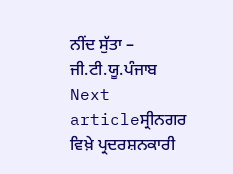ਨੀਂਦ ਸੁੱਤਾ – ਜੀ.ਟੀ.ਯੂ.ਪੰਜਾਬ
Next articleਸ੍ਰੀਨਗਰ ਵਿਖ਼ੇ ਪ੍ਰਦਰਸ਼ਨਕਾਰੀ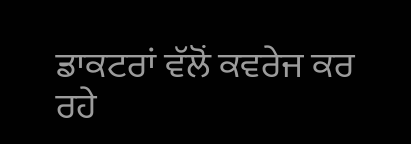ਡਾਕਟਰਾਂ ਵੱਲੋਂ ਕਵਰੇਜ ਕਰ ਰਹੇ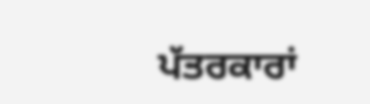ਪੱਤਰਕਾਰਾਂ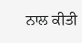ਨਾਲ ਕੀਤੀ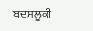ਬਦਸਲੂਕੀ